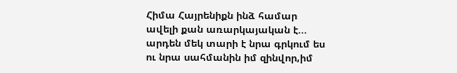Հիմա Հայրենիքն ինձ համար ավելի քան առարկայական է... արդեն մեկ տարի է նրա գրկում ես ու նրա սահմանին իմ զինվոր,իմ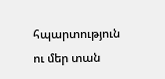հպարտություն ու մեր տան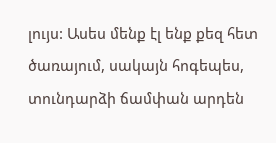լույս: Ասես մենք էլ ենք քեզ հետ ծառայում, սակայն հոգեպես, տունդարձի ճամփան արդեն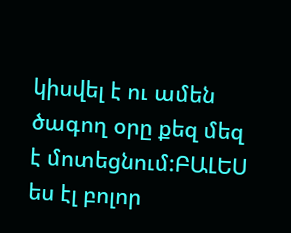կիսվել է ու ամեն ծագող օրը քեզ մեզ է մոտեցնում:ԲԱԼԵՍ ես էլ բոլոր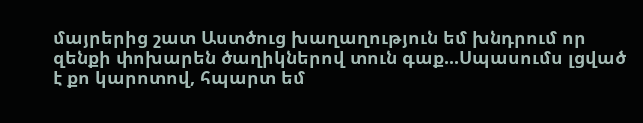մայրերից շատ Աստծուց խաղաղություն եմ խնդրում որ զենքի փոխարեն ծաղիկներով տուն գաք...Սպասումս լցված է քո կարոտով, հպարտ եմ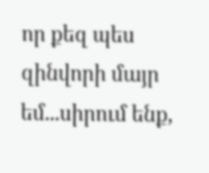որ քեզ պես զինվորի մայր եմ...սիրում ենք,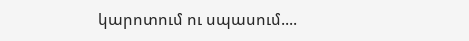կարոտում ու սպասում....